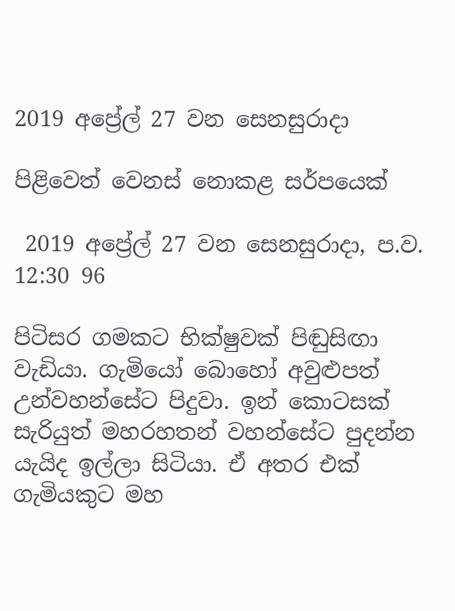2019 අප්‍රේල් 27 වන සෙනසුරාදා

පිළිවෙත් වෙනස් නොකළ සර්පයෙක්

 2019 අප්‍රේල් 27 වන සෙනසුරාදා, ප.ව. 12:30 96

පිටිසර ගමකට භික්ෂුවක් පිඬුසිඟා වැඩියා. ගැමියෝ බොහෝ අවුළුපත් උන්වහන්සේට පිදුවා. ඉන් කොටසක් සැරියුත් මහරහතන් වහන්සේට පුදන්න යැයිද ඉල්ලා සිටියා. ඒ අතර එක් ගැමියකුට මහ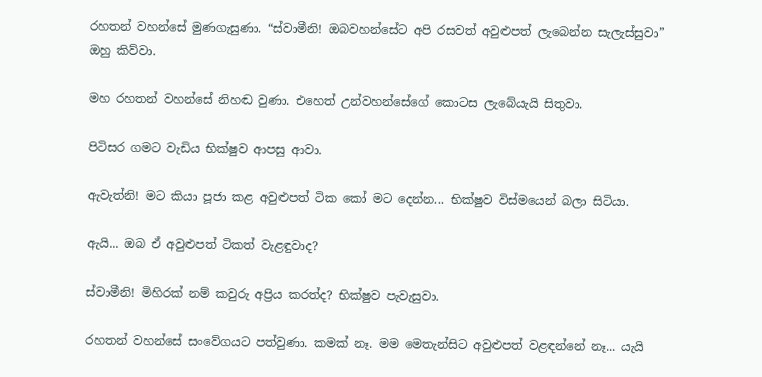රහතන් වහන්සේ මුණගැසුණා. “ස්වාමීනි! ඔබවහන්සේට අපි රසවත් අවුළුපත් ලැබෙන්න සැලැස්සුවා” ඔහු කිව්වා.

මහ රහතන් වහන්සේ නිහඬ වුණා. එහෙත් උන්වහන්සේගේ කොටස ලැබේයැයි සිතුවා.

පිටිසර ගමට වැඩිය භික්ෂුව ආපසු ආවා.

ඇවැත්නි! මට කියා පූජා කළ අවුළුපත් ටික කෝ මට දෙන්න... භික්ෂුව විස්මයෙන් බලා සිටියා.

ඇයි... ඔබ ඒ අවුළුපත් ටිකත් වැළඳුවාද?

ස්වාමීනි! මිහිරක් නම් කවුරු අප්‍රිය කරත්ද? භික්ෂුව පැවැසුවා.

රහතන් වහන්සේ සංවේගයට පත්වුණා. කමක් නෑ. මම මෙතැන්සිට අවුළුපත් වළඳන්නේ නෑ... යැයි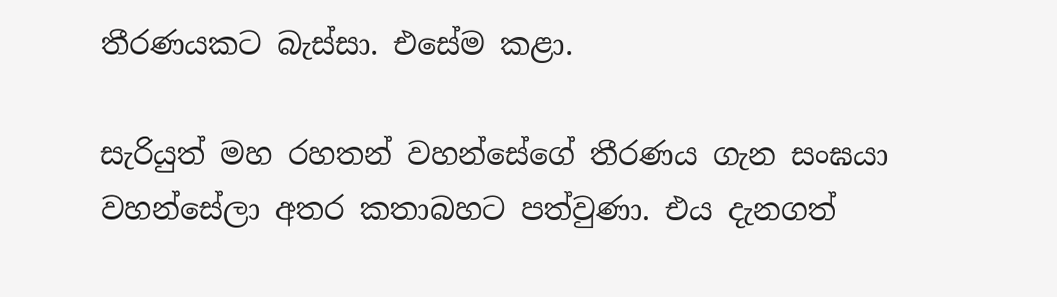තීරණයකට බැස්සා. එසේම කළා.

සැරියුත් මහ රහතන් වහන්සේගේ තීරණය ගැන සංඝයා වහන්සේලා අතර කතාබහට පත්වුණා. එය දැනගත්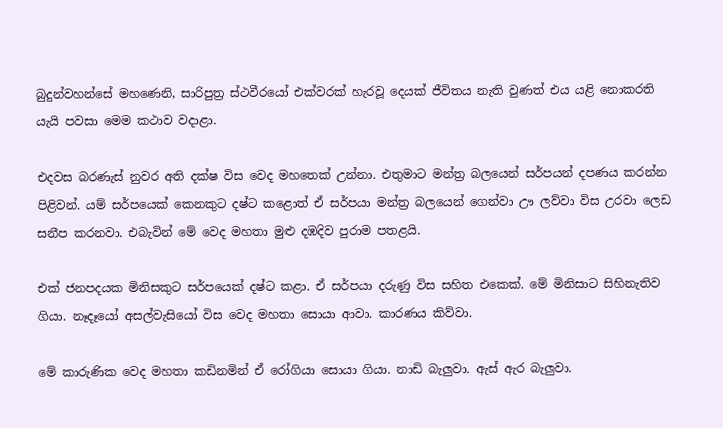බුදුන්වහන්සේ මහණෙනි, සාරිපුත්‍ර ස්ථවීරයෝ එක්වරක් හැරවූ දෙයක් ජීවිතය නැති වුණත් එය යළි නොකරති යැයි පවසා මෙම කථාව වදාළා.

එදවස බරණැස් නුවර අති දක්ෂ විස වෙද මහතෙක් උන්නා. එතුමාට මන්ත්‍ර බලයෙන් සර්පයන් දපණය කරන්න පිළිවන්. යම් සර්පයෙක් කෙනකුට දෂ්ට කළොත් ඒ සර්පයා මන්ත්‍ර බලයෙන් ගෙන්වා ඌ ලව්වා විස උරවා ලෙඩ සනීප කරනවා. එබැවින් මේ වෙද මහතා මුළු දඹදිව පුරාම පතළයි.

එක් ජනපදයක මිනිසකුට සර්පයෙක් දෂ්ට කළා. ඒ සර්පයා දරුණු විස සහිත එකෙක්. මේ මිනිසාට සිහිනැතිව ගියා. නෑදෑයෝ අසල්වැසියෝ විස වෙද මහතා සොයා ආවා. කාරණය කිව්වා.

මේ කාරුණික වෙද මහතා කඩිනමින් ඒ රෝගියා සොයා ගියා. නාඩි බැලුවා. ඇස් ඇර බැලුවා.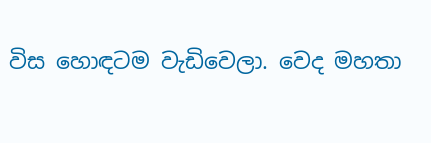විස හොඳටම වැඩිවෙලා. වෙද මහතා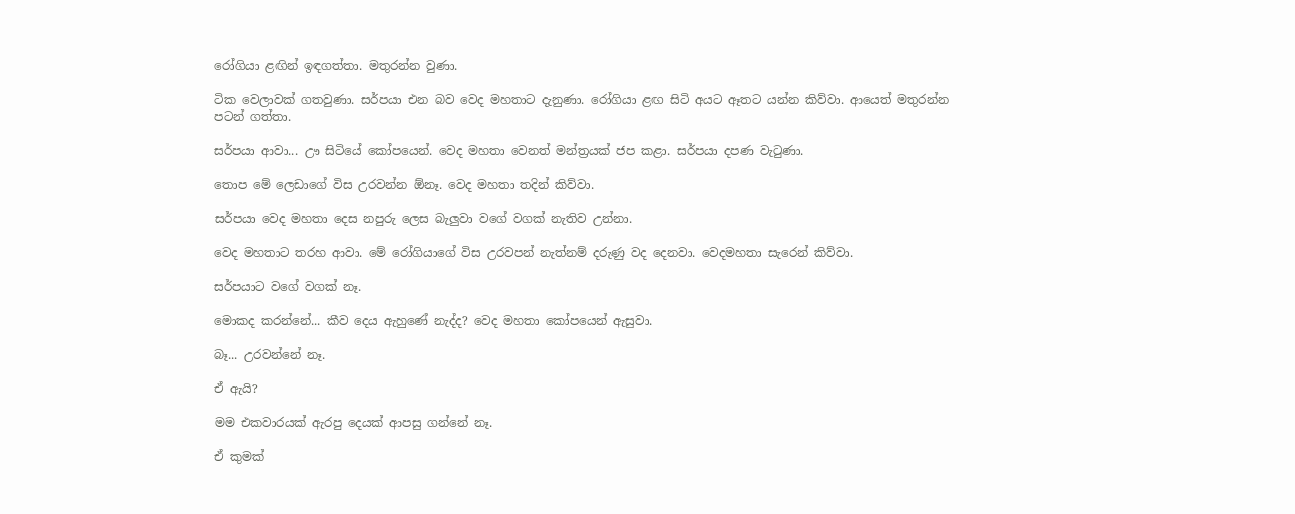රෝගියා ළඟින් ඉඳගත්තා. මතුරන්න වුණා.

ටික වෙලාවක් ගතවුණා. සර්පයා එන බව වෙද මහතාට දැනුණා. රෝගියා ළඟ සිටි අයට ඈතට යන්න කිව්වා. ආයෙත් මතුරන්න පටන් ගත්තා.

සර්පයා ආවා... ඌ සිටියේ කෝපයෙන්. වෙද මහතා වෙනත් මන්ත්‍රයක් ජප කළා. සර්පයා දපණ වැටුණා.

තොප මේ ලෙඩාගේ විස උරවන්න ඕනෑ. වෙද මහතා තදින් කිව්වා.

සර්පයා වෙද මහතා දෙස නපුරු ලෙස බැලුවා වගේ වගක් නැතිව උන්නා.

වෙද මහතාට තරහ ආවා. මේ රෝගියාගේ විස උරවපන් නැත්නම් දරුණු වද දෙනවා. වෙදමහතා සැරෙන් කිව්වා.

සර්පයාට වගේ වගක් නෑ.

මොකද කරන්නේ... කීව දෙය ඇහුණේ නැද්ද? වෙද මහතා කෝපයෙන් ඇසුවා.

බෑ... උරවන්නේ නෑ.

ඒ ඇයි?

මම එකවාරයක් ඇරපු දෙයක් ආපසු ගන්නේ නෑ.

ඒ කුමක්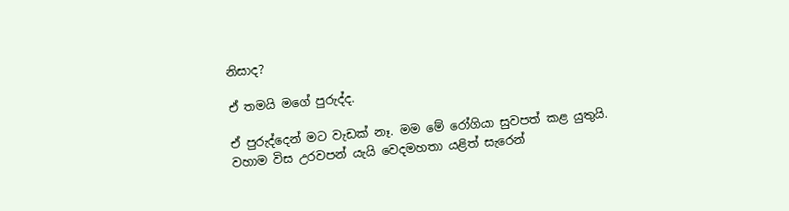නිසාද?

ඒ තමයි මගේ පුරුද්ද.

ඒ පුරුද්දෙන් මට වැඩක් නෑ. මම මේ රෝගියා සුවපත් කළ යුතුයි. වහාම විස උරවපන් යැයි වෙදමහතා යළිත් සැරෙන්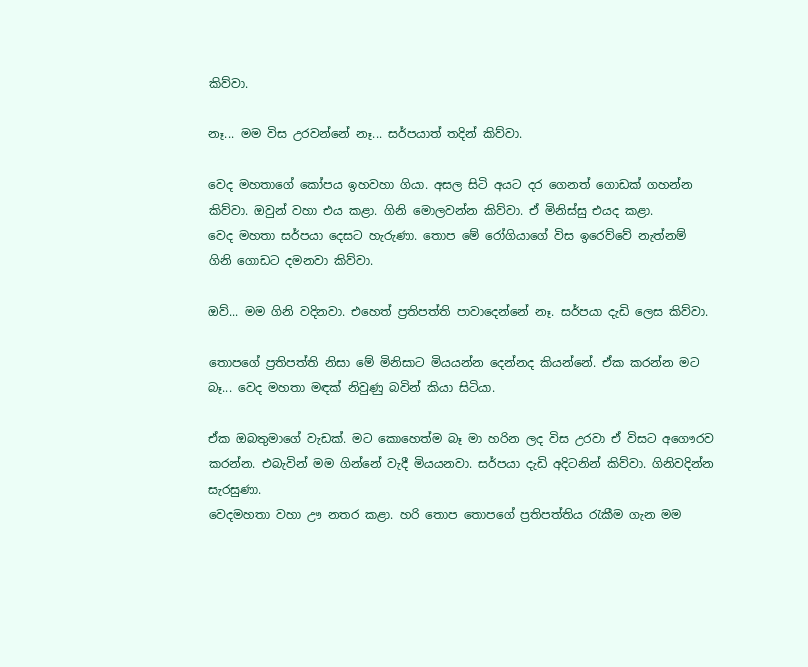කිව්වා.

නෑ... මම විස උරවන්නේ නෑ... සර්පයාත් තදින් කිව්වා.

වෙද මහතාගේ කෝපය ඉහවහා ගියා. අසල සිටි අයට දර ගෙනත් ගොඩක් ගහන්න කිව්වා. ඔවුන් වහා එය කළා. ගිනි මොලවන්න කිව්වා. ඒ මිනිස්සු එයද කළා.
වෙද මහතා සර්පයා දෙසට හැරුණා. තොප මේ රෝගියාගේ විස ඉරෙව්වේ නැත්නම් ගිනි ගොඩට දමනවා කිව්වා.

ඔව්... මම ගිනි වදිනවා. එහෙත් ප්‍රතිපත්ති පාවාදෙන්නේ නෑ. සර්පයා දැඩි ලෙස කිව්වා.

තොපගේ ප්‍රතිපත්ති නිසා මේ මිනිසාට මියයන්න දෙන්නද කියන්නේ. ඒක කරන්න මට බෑ... වෙද මහතා මඳක් නිවුණු බවින් කියා සිටියා.

ඒක ඔබතුමාගේ වැඩක්. මට කොහෙත්ම බෑ මා හරින ලද විස උරවා ඒ විසට අගෞරව කරන්න. එබැවින් මම ගින්නේ වැදී මියයනවා. සර්පයා දැඩි අදිටනින් කිව්වා. ගිනිවදින්න සැරසුණා.
වෙදමහතා වහා ඌ නතර කළා. හරි තොප තොපගේ ප්‍රතිපත්තිය රැකීම ගැන මම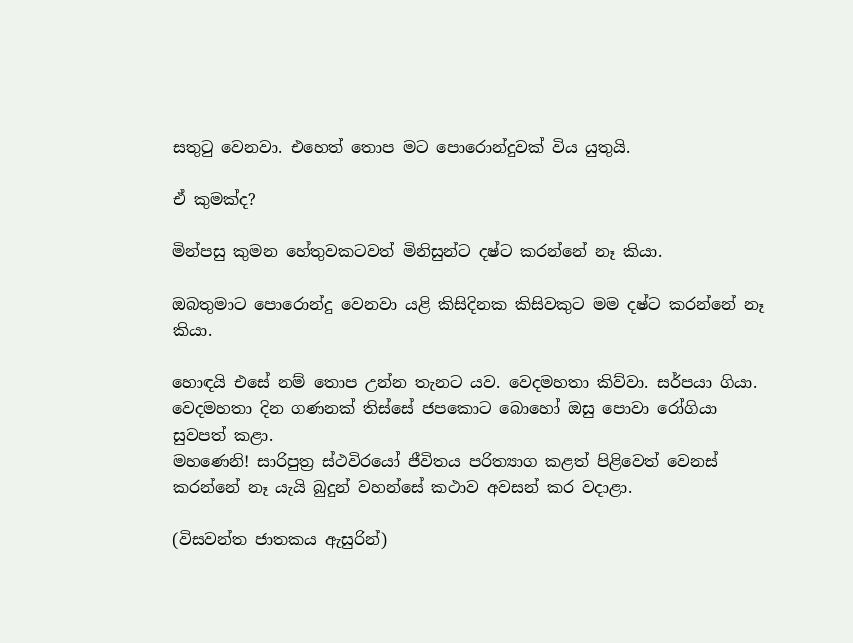සතුටු වෙනවා. එහෙත් තොප මට පොරොන්දුවක් විය යුතුයි.

ඒ කුමක්ද?

මින්පසු කුමන හේතුවකටවත් මිනිසුන්ට දෂ්ට කරන්නේ නෑ කියා.

ඔබතුමාට පොරොන්දු වෙනවා යළි කිසිදිනක කිසිවකුට මම දෂ්ට කරන්නේ නෑ කියා.

හොඳයි එසේ නම් තොප උන්න තැනට යව. වෙදමහතා කිව්වා. සර්පයා ගියා. වෙදමහතා දින ගණනක් තිස්සේ ජපකොට බොහෝ ඔසු පොවා රෝගියා සුවපත් කළා.
මහණෙනි! සාරිපුත්‍ර ස්ථවිරයෝ ජීවිතය පරිත්‍යාග කළත් පිළිවෙත් වෙනස් කරන්නේ නෑ යැයි බුදුන් වහන්සේ කථාව අවසන් කර වදාළා.

(විසවන්ත ජාතකය ඇසුරින්)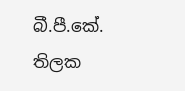බී.පී.කේ. තිලක